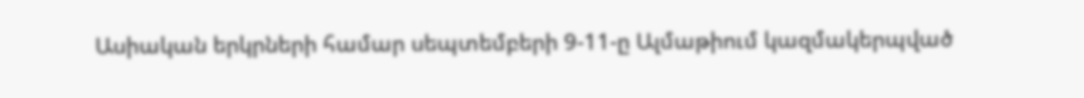Ասիական երկրների համար սեպտեմբերի 9-11-ը Ալմաթիում կազմակերպված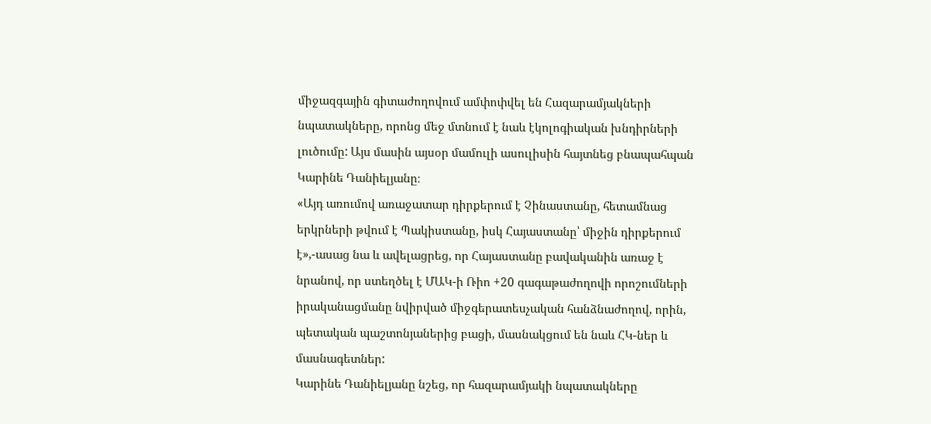միջազգային գիտաժողովում ամփոփվել են Հազարամյակների նպատակները, որոնց մեջ մտնում է նաև էկոլոգիական խնդիրների լուծումը: Այս մասին այսօր մամուլի ասուլիսին հայտնեց բնապահպան Կարինե Դանիելյանը։
«Այդ առումով առաջատար դիրքերում է Չինաստանը, հետամնաց երկրների թվում է Պակիստանը, իսկ Հայաստանը՝ միջին դիրքերում է»,-ասաց նա և ավելացրեց, որ Հայաստանը բավականին առաջ է նրանով, որ ստեղծել է ՄԱԿ-ի Ռիո +20 գագաթաժողովի որոշումների իրականացմանը նվիրված միջգերատեսչական հանձնաժողով, որին, պետական պաշտոնյաներից բացի, մասնակցում են նաև ՀԿ-ներ և մասնագետներ:
Կարինե Դանիելյանը նշեց, որ հազարամյակի նպատակները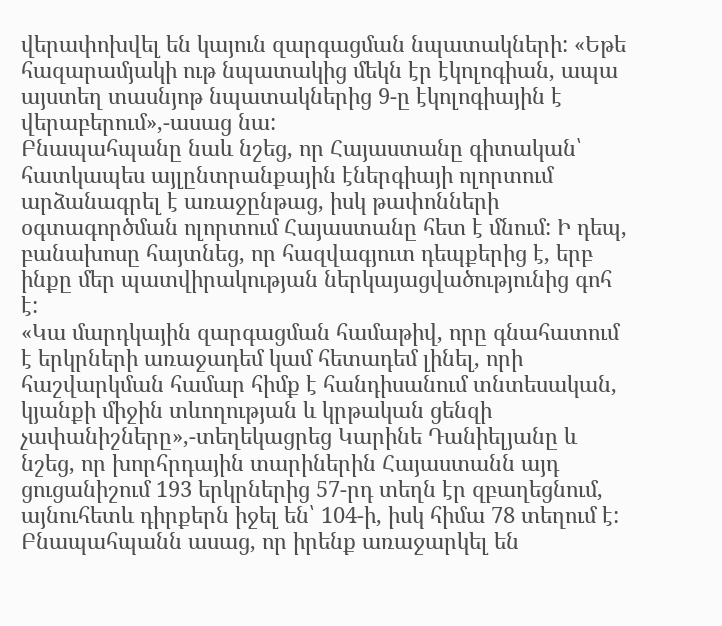վերափոխվել են կայուն զարգացման նպատակների: «Եթե հազարամյակի ութ նպատակից մեկն էր էկոլոգիան, ապա այստեղ տասնյոթ նպատակներից 9-ը էկոլոգիային է վերաբերում»,-ասաց նա:
Բնապահպանը նաև նշեց, որ Հայաստանը գիտական՝ հատկապես այլընտրանքային էներգիայի ոլորտում արձանագրել է առաջընթաց, իսկ թափոնների օգտագործման ոլորտում Հայաստանը հետ է մնում: Ի դեպ, բանախոսը հայտնեց, որ հազվագյուտ դեպքերից է, երբ ինքը մեր պատվիրակության ներկայացվածությունից գոհ է:
«Կա մարդկային զարգացման համաթիվ, որը գնահատում է երկրների առաջադեմ կամ հետադեմ լինել, որի հաշվարկման համար հիմք է հանդիսանում տնտեսական, կյանքի միջին տևողության և կրթական ցենզի չափանիշները»,-տեղեկացրեց Կարինե Դանիելյանը և նշեց, որ խորհրդային տարիներին Հայաստանն այդ ցուցանիշում 193 երկրներից 57-րդ տեղն էր զբաղեցնում, այնուհետև դիրքերն իջել են՝ 104-ի, իսկ հիմա 78 տեղում է:
Բնապահպանն ասաց, որ իրենք առաջարկել են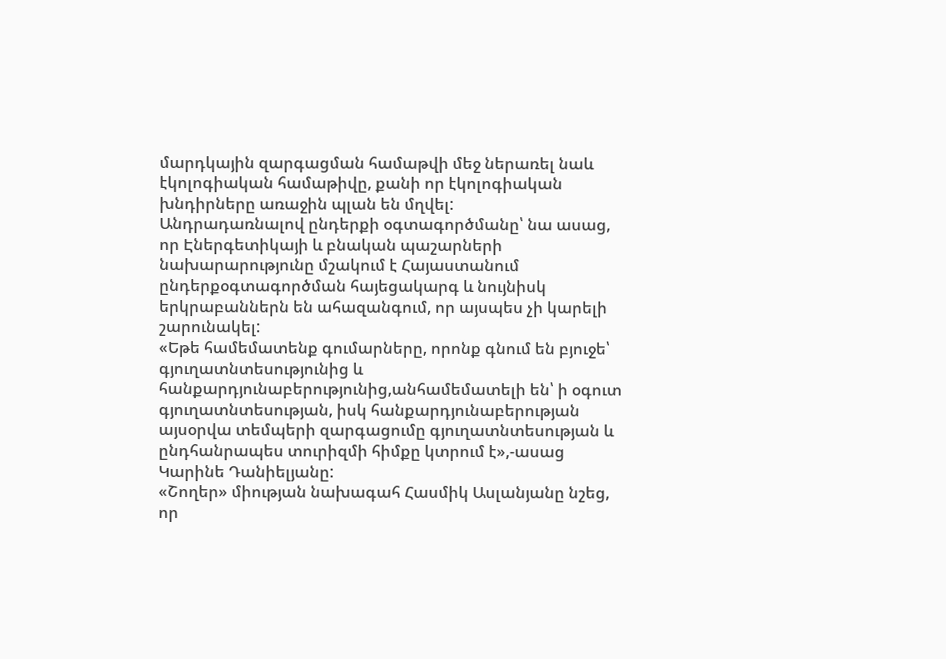մարդկային զարգացման համաթվի մեջ ներառել նաև էկոլոգիական համաթիվը, քանի որ էկոլոգիական խնդիրները առաջին պլան են մղվել:
Անդրադառնալով ընդերքի օգտագործմանը՝ նա ասաց, որ Էներգետիկայի և բնական պաշարների նախարարությունը մշակում է Հայաստանում ընդերքօգտագործման հայեցակարգ և նույնիսկ երկրաբաններն են ահազանգում, որ այսպես չի կարելի շարունակել:
«Եթե համեմատենք գումարները, որոնք գնում են բյուջե՝ գյուղատնտեսությունից և հանքարդյունաբերությունից,անհամեմատելի են՝ ի օգուտ գյուղատնտեսության, իսկ հանքարդյունաբերության այսօրվա տեմպերի զարգացումը գյուղատնտեսության և ընդհանրապես տուրիզմի հիմքը կտրում է»,-ասաց Կարինե Դանիելյանը:
«Շողեր» միության նախագահ Հասմիկ Ասլանյանը նշեց, որ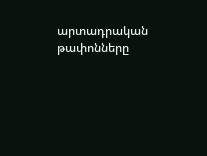արտադրական թափոնները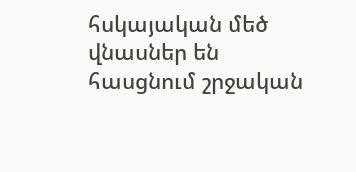հսկայական մեծ վնասներ են հասցնում շրջական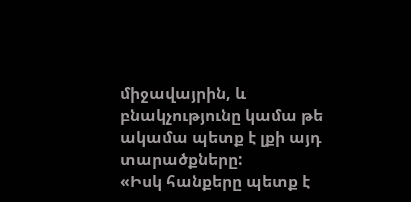միջավայրին, և բնակչությունը կամա թե ակամա պետք է լքի այդ տարածքները:
«Իսկ հանքերը պետք է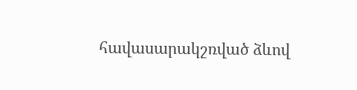հավասարակշռված ձևով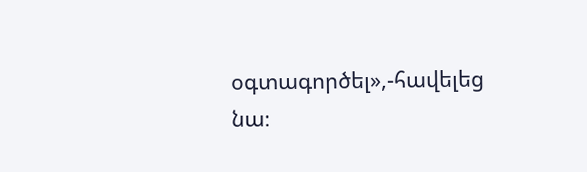օգտագործել»,-հավելեց նա։